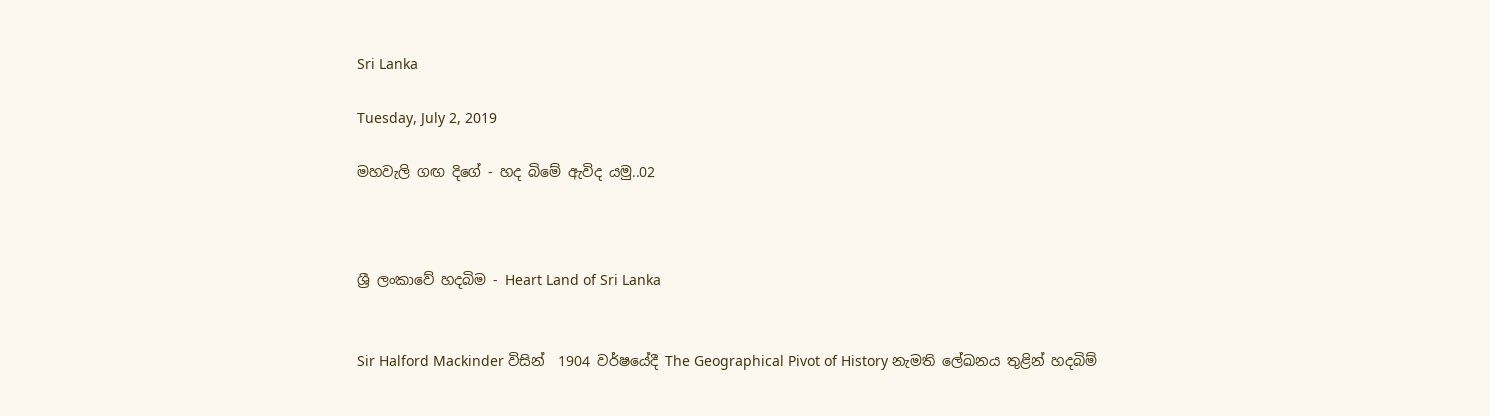Sri Lanka

Tuesday, July 2, 2019

මහවැලි ගඟ දිගේ - හද බිමේ ඇවිද යමු..02



ශ්‍රී ලංකාවේ හදබිම - Heart Land of Sri Lanka


Sir Halford Mackinder විසින්  1904 වර්ෂයේදී The Geographical Pivot of History නැමති ලේඛනය තුළින් හදබිම්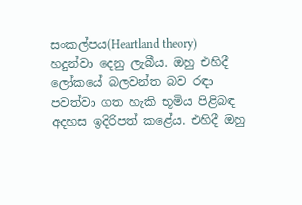සංකල්පය(Heartland theory) හදුන්වා දෙනු ලැබීය. ඔහු එහිදී ලෝකයේ බලවන්ත බව රඳා පවත්වා ගත හැකි භූමිය පිළිබඳ අදහස ඉදිරිපත් කළේය. එහිදී ඔහු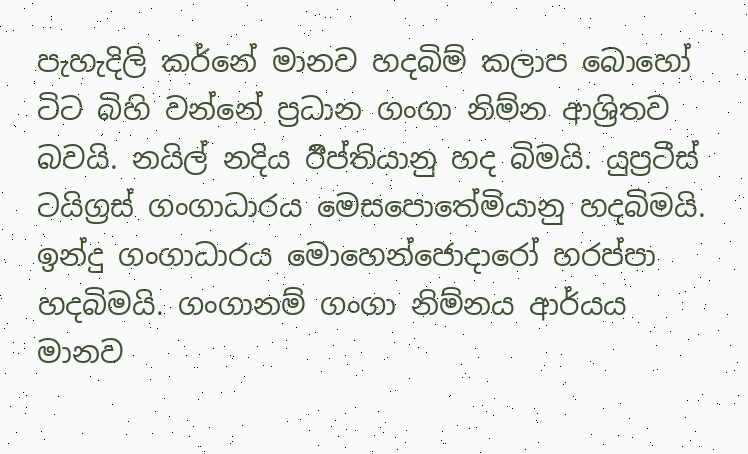පැහැදිලි කර්නේ මානව හදබිම් කලාප බොහෝ ටිට බිහි වන්නේ ප්‍රධාන ගංගා නිම්න ආශ්‍රිතව බවයි. නයිල් නදිය ඊිප්තියානු හද බිමයි. යුප්‍රටීස් ටයිග්‍රස් ගංගාධාරය මෙසපොතේමියානු හදබිමයි. ඉන්දු ගංගාධාරය මොහෙන්ජොදාරෝ හරප්පා හදබිමයි. ගංගානම් ගංගා නිම්නය ආර්යය මානව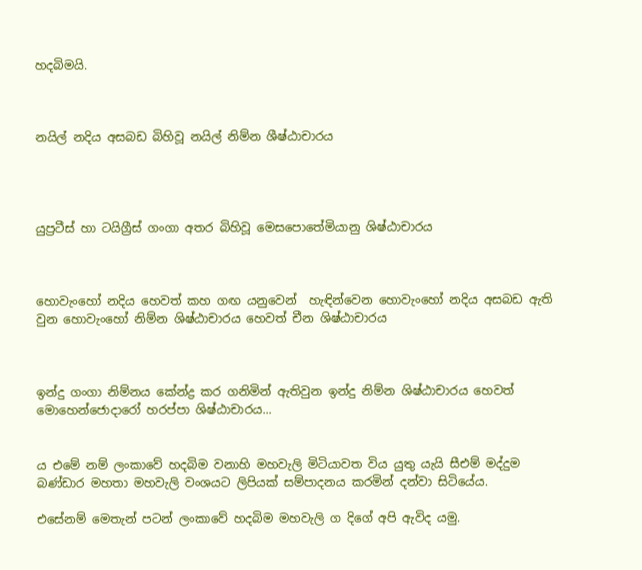හදබිමයි.



නයිල් නදිය අසබඩ බිහිවූ නයිල් නිම්න ශීෂ්ඨාචාරය




යුප්‍රටීස් හා ටයිග්‍රීස් ගංගා අතර බිහිවූ මෙසපොතේමියානු ශිෂ්ඨාචාරය



හොවැංහෝ නදිය හෙවත් කහ ගඟ යනුවෙන්  හැඳින්වෙන හොවැංහෝ නදිය අසබඩ ඇති වුන හොවැංහෝ නිම්න ශිෂ්ඨාචාරය හෙවත් චීන ශිෂ්ඨාචාරය



ඉන්දු ගංගා නිම්නය කේන්ද්‍ර කර ගනිමින් ඇතිවුන ඉන්දු නිම්න ශිෂ්ඨාචාරය හෙවත් මොහෙන්ජොදාරෝ හරප්පා ශිෂ්ඨාචාරය...


ය එමේ නම් ලංකාවේ හදබිම වනාහි මහවැලි මිටියාවත විය යුතු යැයි සීඑම් මද්දුම බණ්ඩාර මහතා මහවැලි වංශයට ලිපියක් සම්පාදනය කරමින් දන්වා සිටියේය.

එසේනම් මෙතැන් පටන් ලංකාවේ හදබිම මහවැලි ග දිගේ අපි ඇවිද යමු.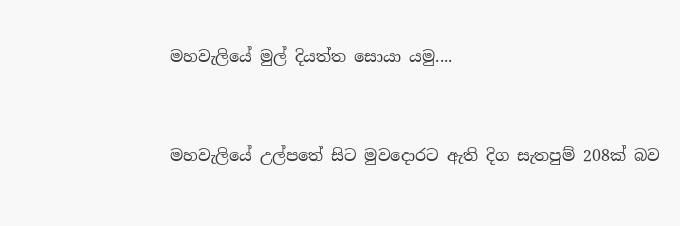මහවැලියේ මුල් දියත්ත සොයා යමු....


මහවැලියේ උල්පතේ සිට මුවදොරට ඇති දිග සැතපුම් 208ක් බව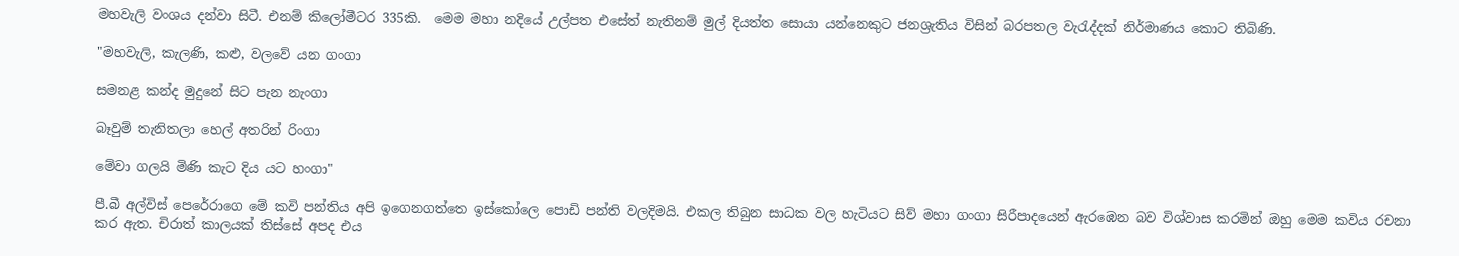මහවැලි වංශය දන්වා සිටී. එනම් කිලෝමීටර 335කි.  මෙම මහා නදියේ උල්පත එසේත් නැතිනම් මුල් දියත්ත සොයා යන්නෙකුට ජනශ්‍රැතිය විසින් බරපතල වැරැද්දක් නිර්මාණය කොට තිබිණි.

"මහවැලි, කැලණි, කළු, වලවේ යන ගංගා

සමනළ කන්ද මුදුනේ සිට පැන නැංගා

බෑවුම් තැනිතලා හෙල් අතරින් රිංගා

මේවා ගලයි මිණි කැට දිය යට හංගා"

පී.බී අල්විස් පෙරේරාගෙ මේ කවි පන්තිය අපි ඉගෙනගත්තෙ ඉස්කෝලෙ පොඩි පන්ති වලදිමයි. එකල තිබුන සාධක වල හැටියට සිව් මහා ගංගා සිරීපාදයෙන් ඇරඹෙන බව විශ්වාස කරමින් ඔහු මෙම කවිය රචනා කර ඇත. චිරාත් කාලයක් තිස්සේ අපද එය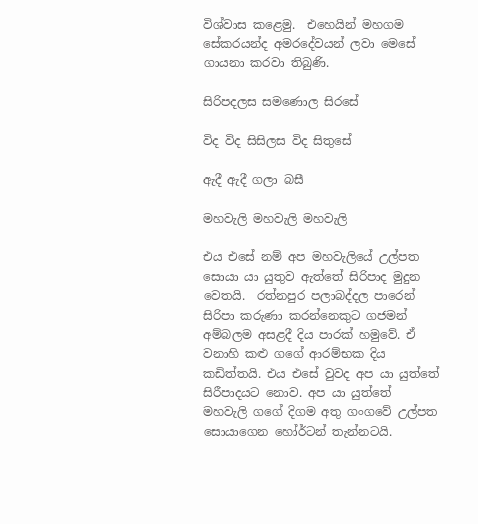විශ්වාස කළෙමු.  එහෙයින් මහගම සේකරයන්ද අමරදේවයන් ලවා මෙසේ  ගායනා කරවා තිබුණි.

සිරිපදලස සමණොල සිරසේ

විද විද සිසිලස විද සිතුසේ

ඇදී ඇදී ගලා බසී

මහවැලි මහවැලි මහවැලි

එය එසේ නම් අප මහවැලියේ උල්පත සොයා යා යුතුව ඇත්තේ සිරිපාද මුදුන වෙතයි.  රත්නපුර පලාබද්දල පාරෙන් සිරිපා කරුණා කරන්නෙකුට ගජමන් අම්බලම අසළදී දිය පාරක් හමුවේ. ඒ වනාහි කළු ගගේ ආරම්භක දිය කඩිත්තයි. එය එසේ වුවද අප යා යුත්තේ සිරීපාදයට නොව. අප යා යුත්තේ මහවැලි ගගේ දිගම අතු ගංගවේ උල්පත සොයාගෙන හෝර්ටන් තැන්නටයි.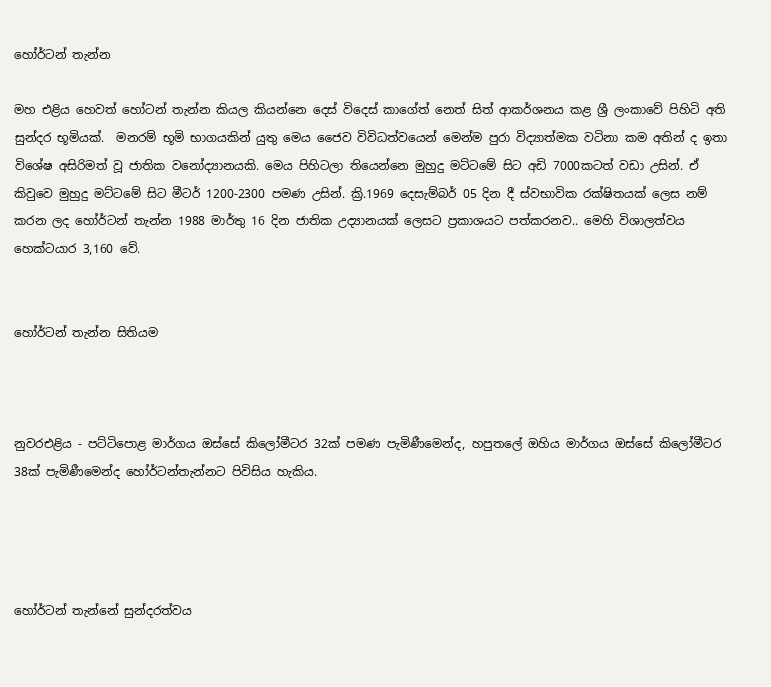හෝර්ටන් තැන්න

මහ එළිය හෙවත් හෝටන් තැන්න කියල කියන්නෙ දෙස් විදෙස් කාගේත් නෙත් සිත් ආකර්ශනය කළ ශ්‍රී ලංකාවේ පිහිටි අති සුන්දර භූමියක්.  මනරම් භූමි භාගයකින් යුතු මෙය ජෛව විවිධත්වයෙන් මෙන්ම පුරා විද්‍යාත්මක වටිනා කම අතින් ද ඉතා විශේෂ අසිරිමත් වූ ජාතික වනෝද්‍යානයකි. මෙය පිහිටලා තියෙන්නෙ මුහුදු මට්ටමේ සිට අඩි 7000කටත් වඩා උසින්. ඒ කිවුවෙ මුහුදු මට්ටමේ සිට මීටර් 1200-2300 පමණ උසින්. ක්‍රි.1969 දෙසැම්බර් 05 දින දී ස්වභාවික රක්ෂිතයක් ලෙස නම් කරන ලද හෝර්ටන් තැන්න 1988 මාර්තු 16 දින ජාතික උද්‍යානයක් ලෙසට ප්‍රකාශයට පත්කරනව.. මෙහි විශාලත්වය හෙක්ටයාර 3,160 වේ.


හෝර්ටන් තැන්න සිතියම



නුවරඑළිය - පට්ටිපොළ මාර්ගය ඔස්සේ කිලෝමීටර 32ක් පමණ පැමිණීමෙන්ද, හපුතලේ ඔහිය මාර්ගය ඔස්සේ කිලෝමීටර 38ක් පැමිණීමෙන්ද හෝර්ටන්තැන්නට පිවිසිය හැකිය.




හෝර්ටන් තැන්නේ සුන්දරත්වය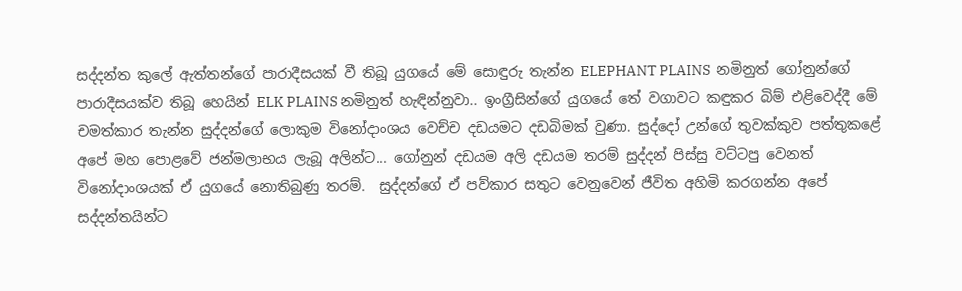සද්දන්ත කුලේ ඇත්තන්ගේ පාරාදීසයක් වී තිබූ යුගයේ මේ සොඳුරු තැන්න ELEPHANT PLAINS  නමිනුත් ගෝනුන්ගේ පාරාදීසයක්ව තිබූ හෙයින් ELK PLAINS නමිනුත් හැඳින්නුවා.. ඉංග්‍රීසින්ගේ යුගයේ තේ වගාවට කඳුකර බිම් එළිවෙද්දී මේ චමත්කාර තැන්න සුද්දන්ගේ ලොකුම විනෝදාංශය වෙච්ච දඩයමට දඩබිමක් වුණා. සුද්දෝ උන්ගේ තුවක්කුව පත්තුකළේ අපේ මහ පොළවේ ජන්මලාභය ලැබූ අලින්ට... ගෝනුන් දඩයම අලි දඩයම තරම් සුද්දන් පිස්සු වට්ටපු වෙනත් විනෝදාංශයක් ඒ යුගයේ නොතිබුණු තරම්.  සුද්දන්ගේ ඒ පව්කාර සතුට වෙනුවෙන් ජීවිත අහිමි කරගන්න අපේ සද්දන්තයින්ට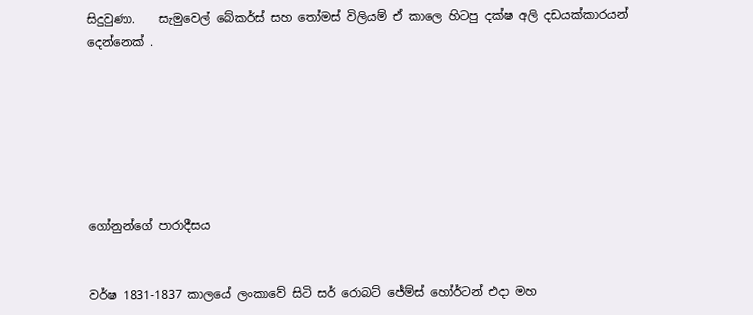සිදුවුණා.    සැමුවෙල් බේකර්ස් සහ තෝමස් විලියම් ඒ කාලෙ හිටපු දක්ෂ අලි දඩයක්කාරයන් දෙන්නෙක් .







ගෝනුන්ගේ පාරාදීසය


වර්ෂ 1831-1837 කාලයේ ලංකාවේ සිටි සර් රොබට් ජේම්ස් හෝර්ටන් එදා මහ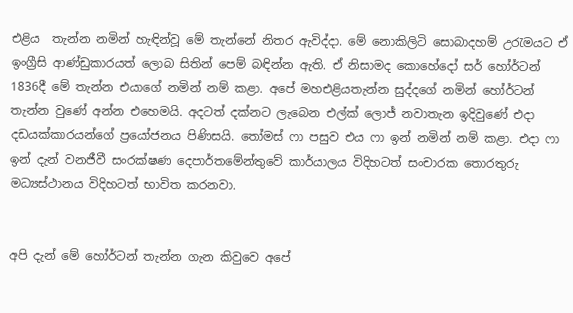එළිය  තැන්න නමින් හැඳින්වූ මේ තැන්නේ නිතර ඇවිද්දා. මේ නොකිලිටි සොබාදහම් උරැමයට ඒ ඉංග්‍රීසි ආණ්ඩුකාරයත් ලොබ සිතින් පෙම් බඳින්න ඇති. ඒ නිසාමද කොහේදෝ සර් හෝර්ටන් 1836දී මේ තැන්න එයාගේ නමින් නම් කළා. අපේ මහඑළියතැන්න සුද්දගේ නමින් හෝර්ටන් තැන්න වුණේ අන්න එහෙමයි. අදටත් දක්නට ලැබෙන එල්ක් ලොජ් නවාතැන ඉදිවුණේ එදා දඩයක්කාරයන්ගේ ප්‍රයෝජනය පිණිසයි. තෝමස් ෆා පසුව එය ෆා ඉන් නමින් නම් කළා. එදා ෆා ඉන් දැන් වනජීවී සංරක්ෂණ දෙපාර්තමේන්තුවේ කාර්යාලය විදිහටත් සංචාරක තොරතුරු මධ්‍යස්ථානය විදිහටත් භාවිත කරනවා.


අපි දැන් මේ හෝර්ටන් තැන්න ගැන කිවුවෙ අපේ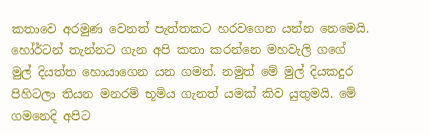කතාවෙ අරමුණ වෙනත් පැත්තකට හරවගෙන යන්න නෙමෙයි. හෝර්ටන් තැන්නට ගැන අපි කතා කරන්නෙ මහවැලි ගගේ මුල් දියත්ත හොයාගෙන යන ගමන්. නමුත් මේ මුල් දියකදුර පිහිටලා තියන මනරම් භූමිය ගැනත් යමක් කිව යුතුමයි. මේ ගමනෙදි අපිට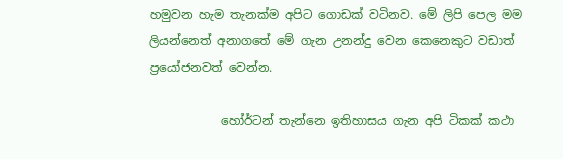හමුවන හැම තැනක්ම අපිට ගොඩක් වටිනව. මේ ලිපි පෙල මම ලියන්නෙත් අනාගතේ මේ ගැන උනන්දු වෙන කෙනෙකුට වඩාත් ප්‍රයෝජනවත් වෙන්න.

            හෝර්ටන් තැන්නෙ ඉතිහාසය ගැන අපි ටිකක් කථා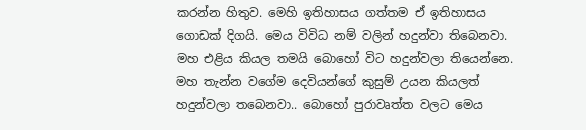කරන්න හිතුව. මෙහි ඉතිහාසය ගත්තම ඒ ඉතිහාසය ගොඩක් දිගයි. මෙය විවිධ නම් වලින් හදුන්වා තිබෙනවා. මහ එළිය කියල තමයි බොහෝ විට හදුන්වලා තියෙන්නෙ. මහ තැන්න වගේම දෙවියන්ගේ කුසුම් උයන කියලත් හදුන්වලා තබෙනවා.. බොහෝ පුරාවෘත්ත වලට මෙය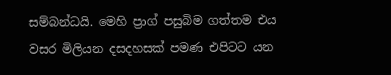සම්බන්ධයි. මෙහි ප්‍රාග් පසුබිම ගත්තම එය වසර මිලියන දසදහසක් පමණ එපිටට යන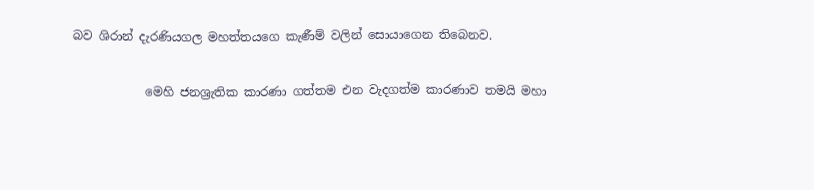බව ශිරාන් දැරණියගල මහත්තයගෙ කැණීම් වලින් සොයාගෙන තිබෙනව.

            මෙහි ජනශ්‍රැතික කාරණා ගත්තම එන වැදගත්ම කාරණාව තමයි මහා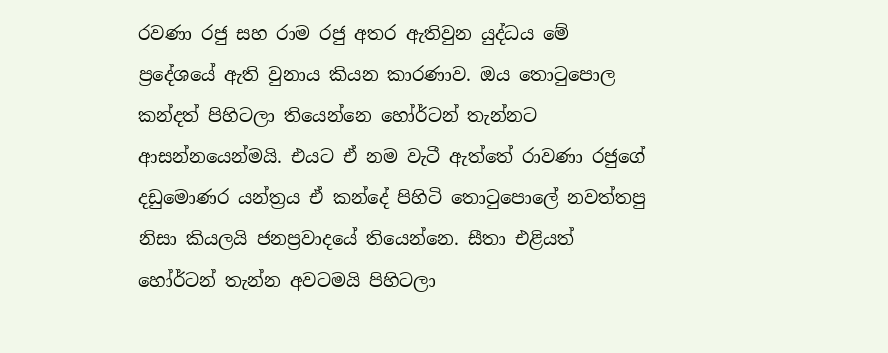රවණා රජු සහ රාම රජු අතර ඇතිවුන යුද්ධය මේ ප්‍රදේශයේ ඇති වුනාය කියන කාරණාව. ඔය තොටුපොල කන්දත් පිහිටලා තියෙන්නෙ හෝර්ටන් තැන්නට ආසන්නයෙන්මයි. එයට ඒ නම වැටී ඇත්තේ රාවණා රජුගේ දඩුමොණර යන්ත්‍රය ඒ කන්දේ පිහිටි තොටුපොලේ නවත්තපු නිසා කියලයි ජනප්‍රවාදයේ තියෙන්නෙ. සීතා එළියත් හෝර්ටන් තැන්න අවටමයි පිහිටලා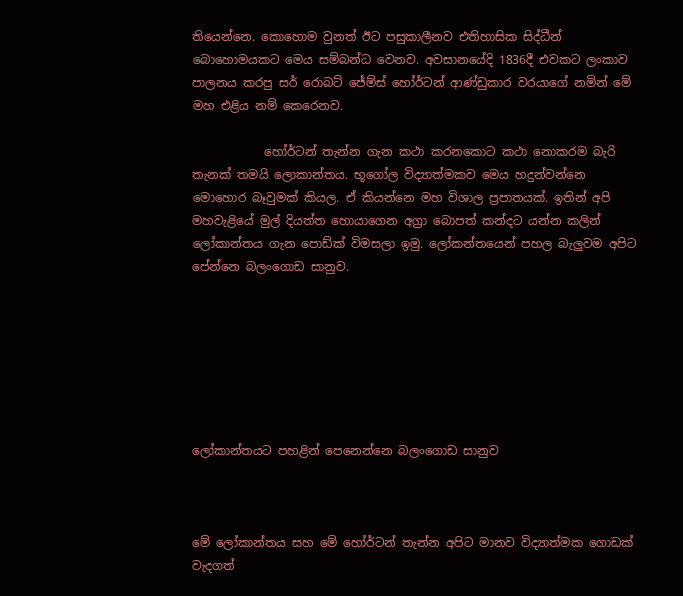තියෙන්නෙ. කොහොම වුනත් ඊට පසුකාලීනව එතිහාසික සිද්ධීන් බොහොමයකට මෙය සම්බන්ධ වෙනව. අවසානයේදි 1836දී එවකට ලංකාව පාලනය කරපු සර් රොබට් ජේම්ස් හෝර්ටන් ආණ්ඩුකාර වරයාගේ නමින් මේ මහ එළිය නම් කෙරෙනව.

            හෝර්ටන් තැන්න ගැන කථා කරනකොට කථා නොකරම බැරි තැනක් තමයි ලොකාන්තය. භූගෝල විද්‍යාත්මකව මෙය හදුන්වන්නෙ මොහොර බෑවුමක් කියල. ඒ කියන්නෙ මහ විශාල ප්‍රපාතයක්. ඉතින් අපි මහවැළියේ මුල් දියත්ත හොයාගෙන අග්‍රා බොපත් කන්දට යන්න කලින් ලෝකාන්තය ගැන පොඩ්ක් විමසලා ඉමු. ලෝකන්තයෙන් පහල බැලුවම අපිට පේන්නෙ බලංගොඩ සානුව.







ලෝකාන්තයට පහළින් පෙනෙන්නෙ බලංගොඩ සානුව



මේ ලෝකාන්තය සහ මේ හෝර්ටන් තැන්න අපිට මානව විද්‍යාත්මක ගොඩක් වැදගත්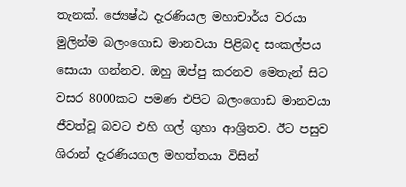තැනක්. ජ්‍යෙෂ්ඨ දැරණියල මහාචාර්ය වරයා මුලින්ම බලංගොඩ මානවයා පිළිබද සංකල්පය සොයා ගන්නව. ඔහු ඔප්පු කරනව මෙතැන් සිට වසර 8000කට පමණ එපිට බලංගොඩ මානවයා ජීවත්වූ බවට එහි ගල් ගුහා ආශ්‍රිතව. ඊට පසුව ශිරාන් දැරණියගල මහත්තයා විසින්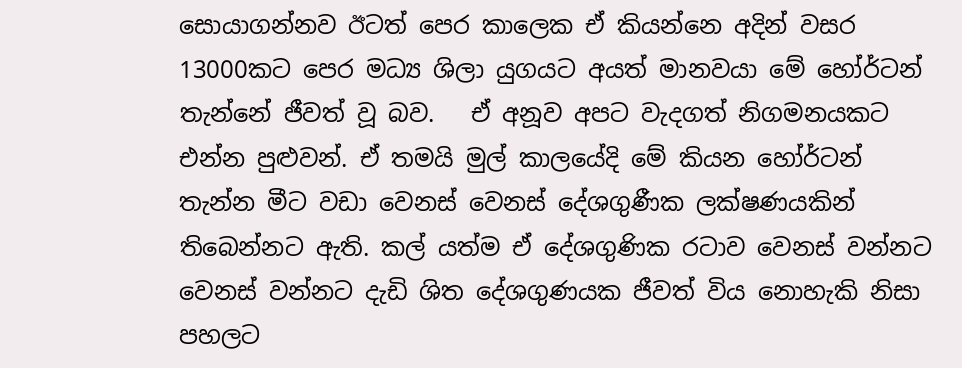සොයාගන්නව ඊටත් පෙර කාලෙක ඒ කියන්නෙ අදින් වසර 13000කට පෙර මධ්‍ය ශිලා යුගයට අයත් මානවයා මේ හෝර්ටන් තැන්නේ ජීවත් වූ බව.   ඒ අනූව අපට වැදගත් නිගමනයකට එන්න පුළුවන්. ඒ තමයි මුල් කාලයේදි මේ කියන හෝර්ටන් තැන්න මීට වඩා වෙනස් වෙනස් දේශගුණීක ලක්ෂණයකින් තිබෙන්නට ඇති. කල් යත්ම ඒ දේශගුණික රටාව වෙනස් වන්නට වෙනස් වන්නට දැඩි ශිත දේශගුණයක ජීවත් විය නොහැකි නිසා පහලට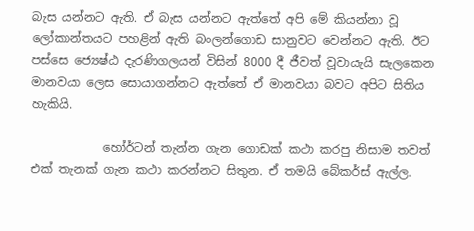බැස යන්නට ඇති. ඒ බැස යන්නට ඇත්තේ අපි මේ කියන්නා වූ ලෝකාන්තයට පහළින් ඇති බංලන්ගොඩ සානුවට වෙන්නට ඇති. ඊට පස්සෙ ජ්‍යෙෂ්ඨ දැරණිගලයන් විසින් 8000 දී ජීවත් වූවායැයි සැලකෙන මානවයා ලෙස සොයාගන්නට ඇත්තේ ඒ මානවයා බවට අපිට සිතිය හැකියි.

            හෝර්ටන් තැන්න ගැන ගොඩක් කථා කරපු නිසාම තවත් එක් තැනක් ගැන කථා කරන්නට සිතුන. ඒ තමයි බේකර්ස් ඇල්ල.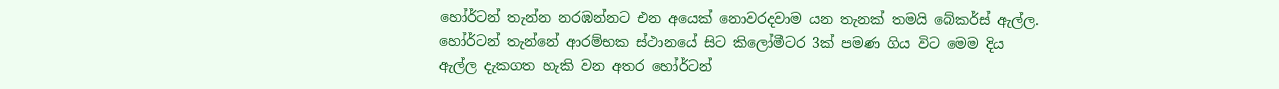හෝර්ටන් තැන්න නරඹන්නට එන අයෙක් නොවරදවාම යන තැනක් තමයි බේකර්ස් ඇල්ල. හෝර්ටන් තැන්නේ ආරම්භක ස්ථානයේ සිට කිලෝමීටර 3ක් පමණ ගිය විට මෙම දිය ඇල්ල දැකගත හැකි වන අතර හෝර්ටන්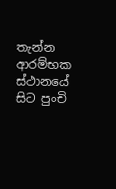තැන්න ආරම්භක ස්ථානයේ සිට පුංචි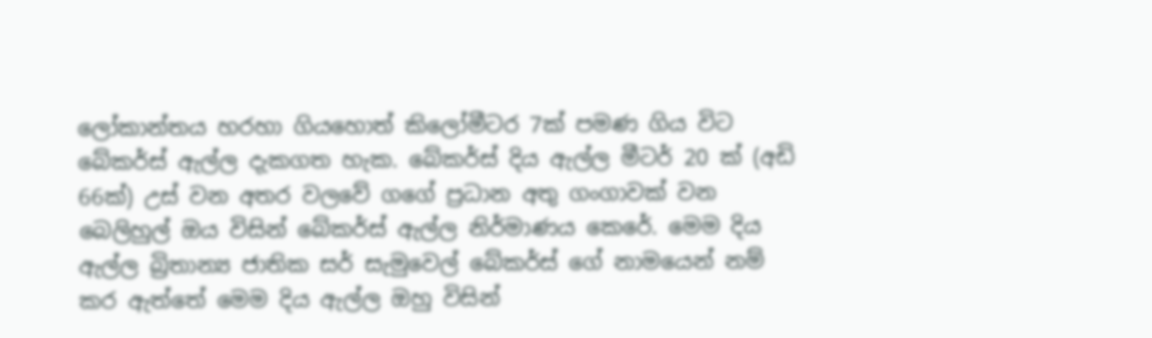ලෝකාන්තය හරහා ගියහොත් කිලෝමීටර 7ක් පමණ ගිය විට බේකර්ස් ඇල්ල දැකගත හැක. බේකර්ස් දිය ඇල්ල මීටර් 20 ක් (අඩි 66ක්) උස් වන අතර වලවේ ගගේ ප්‍රධාන අතු ගංගාවක් වන බෙලිහුල් ඔය විසින් ‍‍බේකර්ස් ඇල්ල නිර්මාණය කෙරේ. මෙම දිය ඇල්ල බ්‍රිතාන්‍ය ජාතික සර් සැමුවෙල් බේකර්ස් ගේ නාමයෙන් නම් කර ඇත්තේ මෙම දිය ඇල්ල ඔහු විසින්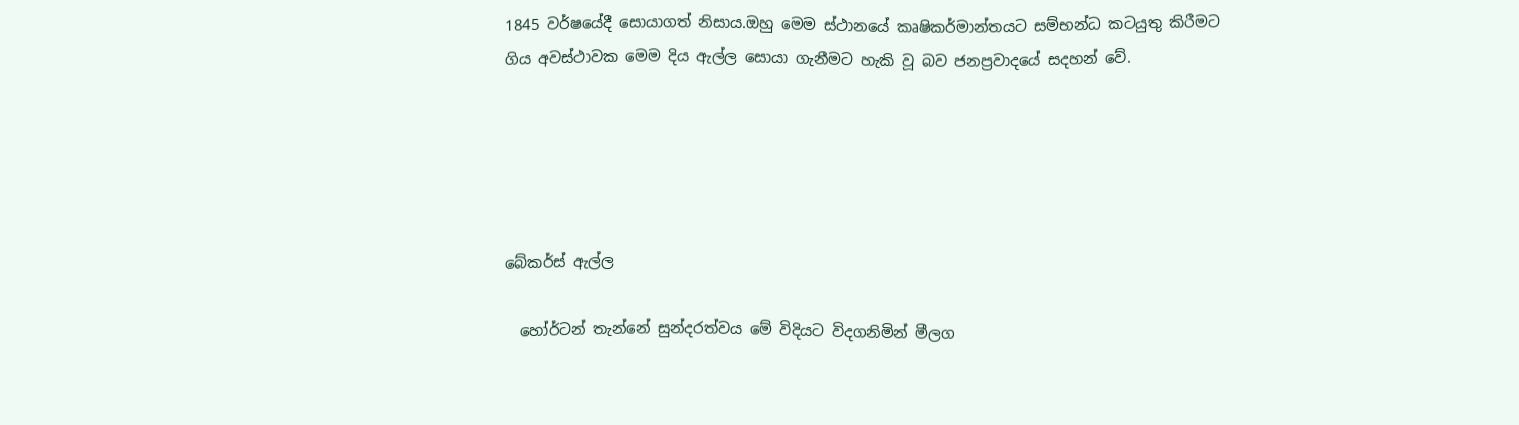1845 වර්ෂයේදී සොයාගත් නිසාය.ඔහු මෙම ස්ථානයේ කෘෂිකර්මාන්තයට සම්භන්ධ කටයුතු කිරීමට ගිය අවස්ථාවක මෙම දිය ඇල්ල සොයා ගැනීමට හැකි වූ බව ජනප්‍රවාදයේ සදහන් වේ.





බේකර්ස් ඇල්ල

  හෝර්ටන් තැන්නේ සුන්දරත්වය මේ විදියට විදගනිමින් මීලග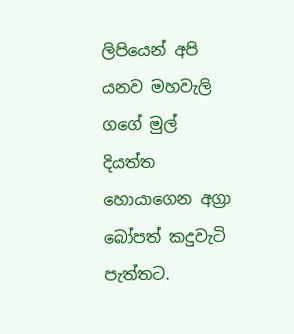ලිපියෙන් අපි යනව මහවැලි ගගේ මුල් දියත්ත හොයාගෙන අග්‍රා බෝපත් කදුවැටි පැත්තට.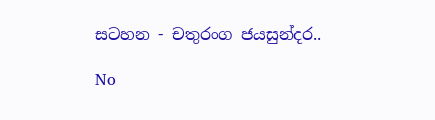සටහන - චතුරංග ජයසුන්දර..

No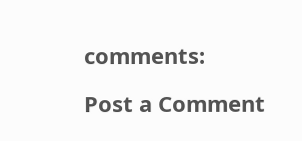comments:

Post a Comment